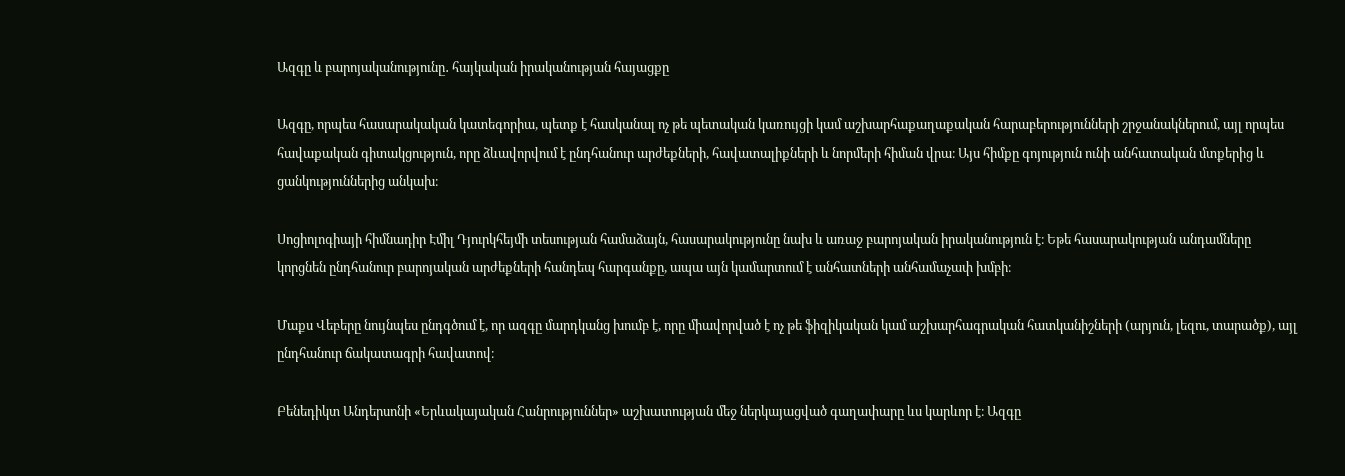Ազգը և բարոյականությունը․ հայկական իրականության հայացքը

Ազգը, որպես հասարակական կատեգորիա, պետք է հասկանալ ոչ թե պետական կառույցի կամ աշխարհաքաղաքական հարաբերությունների շրջանակներում, այլ որպես հավաքական գիտակցություն, որը ձևավորվում է ընդհանուր արժեքների, հավատալիքների և նորմերի հիման վրա։ Այս հիմքը գոյություն ունի անհատական մտքերից և ցանկություններից անկախ։

Սոցիոլոգիայի հիմնադիր Էմիլ Դյուրկհեյմի տեսության համաձայն, հասարակությունը նախ և առաջ բարոյական իրականություն է։ Եթե հասարակության անդամները կորցնեն ընդհանուր բարոյական արժեքների հանդեպ հարգանքը, ապա այն կամարտում է անհատների անհամաչափ խմբի։

Մաքս Վեբերը նույնպես ընդգծում է, որ ազգը մարդկանց խումբ է, որը միավորված է ոչ թե ֆիզիկական կամ աշխարհագրական հատկանիշների (արյուն, լեզու, տարածք), այլ ընդհանուր ճակատագրի հավատով։

Բենեդիկտ Անդերսոնի «Երևակայական Հանրություններ» աշխատության մեջ ներկայացված գաղափարը ևս կարևոր է։ Ազգը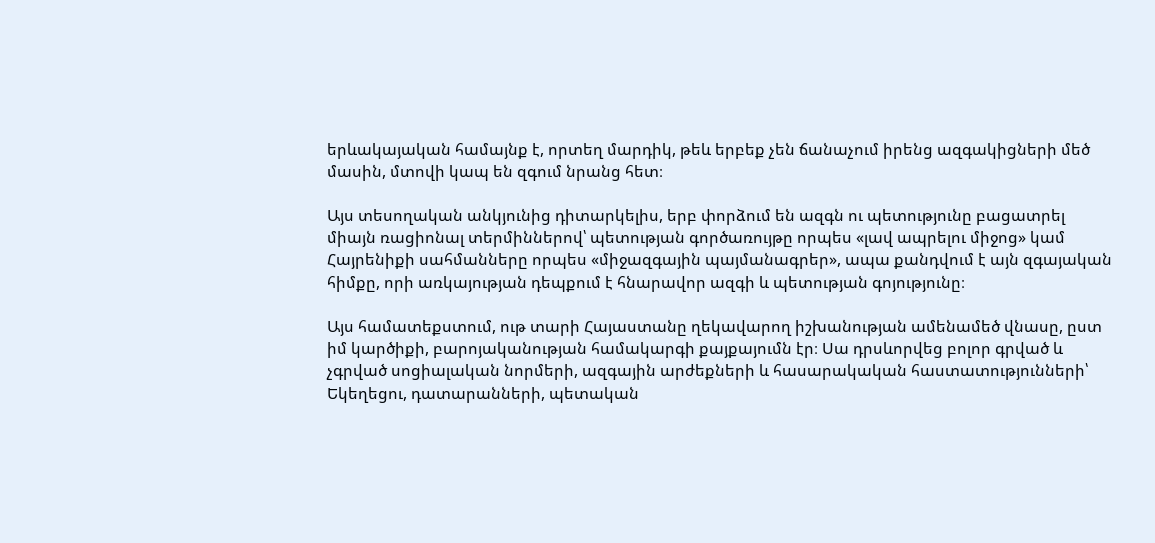երևակայական համայնք է, որտեղ մարդիկ, թեև երբեք չեն ճանաչում իրենց ազգակիցների մեծ մասին, մտովի կապ են զգում նրանց հետ։

Այս տեսողական անկյունից դիտարկելիս, երբ փորձում են ազգն ու պետությունը բացատրել միայն ռացիոնալ տերմիններով՝ պետության գործառույթը որպես «լավ ապրելու միջոց» կամ Հայրենիքի սահմանները որպես «միջազգային պայմանագրեր», ապա քանդվում է այն զգայական հիմքը, որի առկայության դեպքում է հնարավոր ազգի և պետության գոյությունը։

Այս համատեքստում, ութ տարի Հայաստանը ղեկավարող իշխանության ամենամեծ վնասը, ըստ իմ կարծիքի, բարոյականության համակարգի քայքայումն էր։ Սա դրսևորվեց բոլոր գրված և չգրված սոցիալական նորմերի, ազգային արժեքների և հասարակական հաստատությունների՝ Եկեղեցու, դատարանների, պետական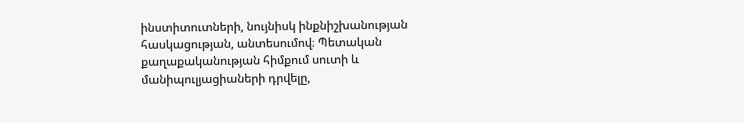ինստիտուտների, նույնիսկ ինքնիշխանության հասկացության, անտեսումով։ Պետական քաղաքականության հիմքում սուտի և մանիպուլյացիաների դրվելը,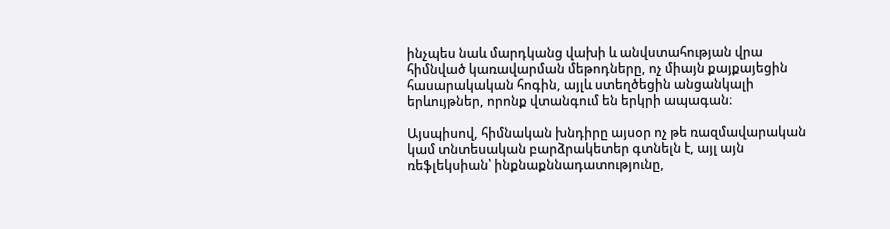ինչպես նաև մարդկանց վախի և անվստահության վրա հիմնված կառավարման մեթոդները, ոչ միայն քայքայեցին հասարակական հոգին, այլև ստեղծեցին անցանկալի երևույթներ, որոնք վտանգում են երկրի ապագան։

Այսպիսով, հիմնական խնդիրը այսօր ոչ թե ռազմավարական կամ տնտեսական բարձրակետեր գտնելն է, այլ այն ռեֆլեկսիան՝ ինքնաքննադատությունը,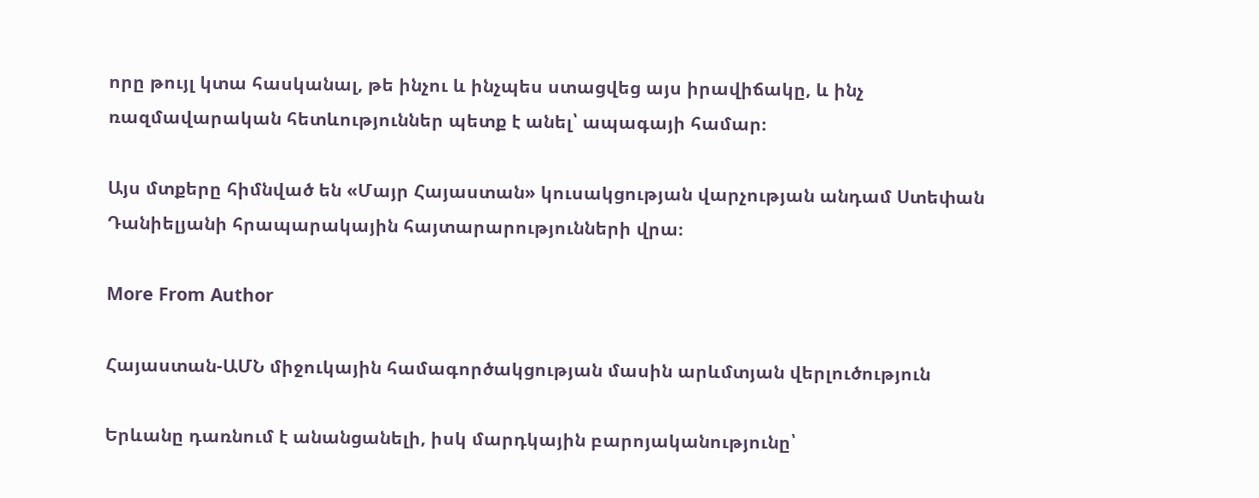որը թույլ կտա հասկանալ, թե ինչու և ինչպես ստացվեց այս իրավիճակը, և ինչ ռազմավարական հետևություններ պետք է անել՝ ապագայի համար։

Այս մտքերը հիմնված են «Մայր Հայաստան» կուսակցության վարչության անդամ Ստեփան Դանիելյանի հրապարակային հայտարարությունների վրա։

More From Author

Հայաստան-ԱՄՆ միջուկային համագործակցության մասին արևմտյան վերլուծություն

Երևանը դառնում է անանցանելի, իսկ մարդկային բարոյականությունը՝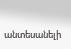անտեսանելի